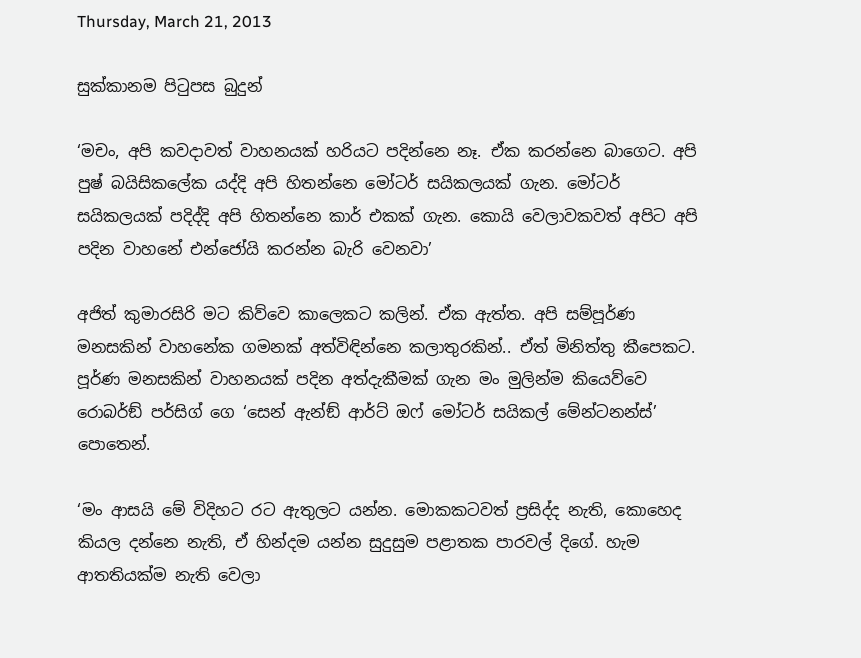Thursday, March 21, 2013

සුක්කානම පිටුපස බුදුන්

‘මචං, අපි කවදාවත් වාහනයක් හරියට පදින්නෙ නෑ. ඒක කරන්නෙ බාගෙට. අපි පුෂ් බයිසිකලේක යද්දි අපි හිතන්නෙ මෝටර් සයිකලයක් ගැන. මෝටර් සයිකලයක් පදිද්දි අපි හිතන්නෙ කාර් එකක් ගැන. කොයි වෙලාවකවත් අපිට අපි පදින වාහනේ එන්ජෝයි කරන්න බැරි වෙනවා’

අජිත් කුමාරසිරි මට කිව්වෙ කාලෙකට කලින්. ඒක ඇත්ත. අපි සම්පූර්ණ මනසකින් වාහනේක ගමනක් අත්විඳින්නෙ කලාතුරකින්.. ඒත් මිනිත්තු කීපෙකට. පූර්ණ මනසකින් වාහනයක් පදින අත්දැකීමක් ගැන මං මුලින්ම කියෙව්වෙ රොබර්ඞ් පර්සිග් ගෙ ‘සෙන් ඇන්ඞ් ආර්ට් ඔෆ් මෝටර් සයිකල් මේන්ටනන්ස්’ පොතෙන්.

‘මං ආසයි මේ විදිහට රට ඇතුලට යන්න. මොකකටවත් ප්‍රසිද්ද නැති, කොහෙද කියල දන්නෙ නැති, ඒ හින්දම යන්න සුදුසුම පළාතක පාරවල් දිගේ. හැම ආතතියක්ම නැති වෙලා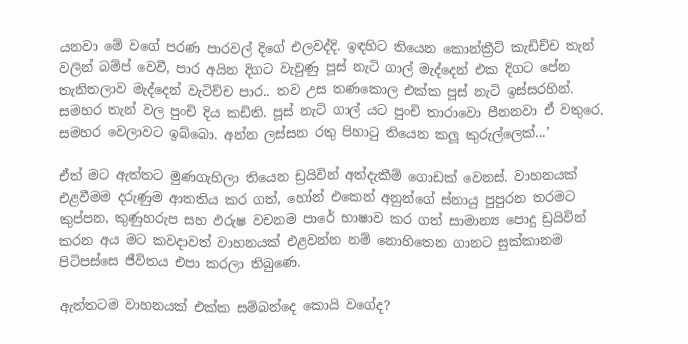යනවා මේ වගේ පරණ පාරවල් දිගේ එලවද්දි. ඉඳහිට තියෙන කොන්ක්‍රීට් කැඩිච්ච තැන් වලින් බම්ප් වෙවී, පාර අයින දිගට වැවුණු පූස් නැටි ගාල් මැද්දෙන් එක දිගට පේන තැනිතලාව මැද්දෙන් වැටිච්ච පාර.. තව උස තණකොල එක්ක පූස් නැටි ඉස්සරහින්. සමහර තැන් වල පුංචි දිය කඩිති. පූස් නැටි ගාල් යට පුංචි තාරාවො පීනනවා ඒ වතුරෙ. සමහර වෙලාවට ඉබ්බො. අන්න ලස්සන රතු පිහාටු තියෙන කලූ කුරුල්ලෙක්...’

ඒත් මට ඇත්තට මුණගැහිලා තියෙන ඩ්‍රයිවින් අත්දැකීම් ගොඩක් වෙනස්. වාහනයක් එළවීමම දරුණුම ආතතිය කර ගත්, හෝන් එකෙන් අනුන්ගේ ස්නායු පුපුරන තරමට කුප්පන, කුණුහරුප සහ ඵරුෂ වචනම පාරේ භාෂාව කර ගත් සාමාන්‍ය පොදු ඩ්‍රයිවින් කරන අය මට කවදාවත් වාහනයක් එළවන්න නම් නොහිතෙන ගානට සුක්කානම පිටිපස්සෙ ජීවිතය එපා කරලා තිබුණෙ.

ඇත්තටම වාහනයක් එක්ක සම්බන්දෙ කොයි වගේද?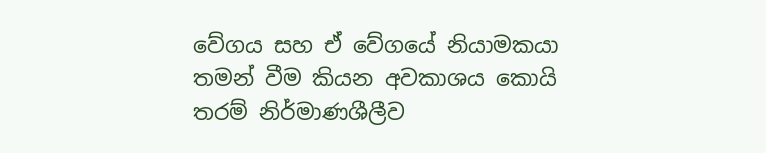වේගය සහ ඒ වේගයේ නියාමකයා තමන් වීම කියන අවකාශය කොයි තරම් නිර්මාණශීලීව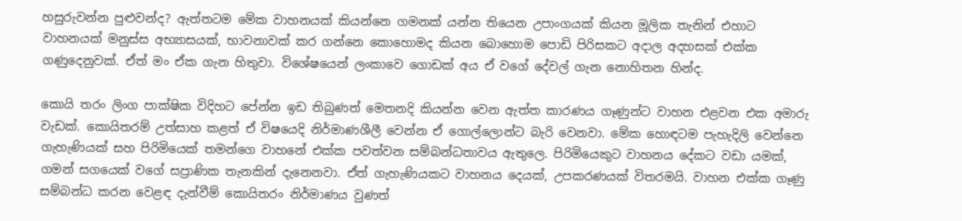හසුරුවන්න පුළුවන්ද? ඇත්තටම මේක වාහනයක් කියන්නෙ ගමනක් යන්න තියෙන උපාංගයක් කියන මූලික තැනින් එහාට වාහනයක් මනුස්ස අභ්‍යාසයක්, භාවනාවක් කර ගන්නෙ කොහොමද කියන බොහොම පොඩි පිරිසකට අදාල අදහසක් එක්ක ගණුදෙනුවක්. ඒත් මං ඒක ගැන හිතුවා. විශේෂයෙන් ලංකාවෙ ගොඩක් අය ඒ වගේ දේවල් ගැන නොහිතන හින්ද.

කොයි තරං ලිංග පාක්ෂික විදිහට පේන්න ඉඩ තිබුණත් මෙතනදි කියන්න වෙන ඇත්ත කාරණය ගෑණුන්ට වාහන එළවන එක අමාරු වැඩක්. කොයිතරම් උත්සාහ කළත් ඒ විෂයෙදි නිර්මාණශීලී වෙන්න ඒ ගොල්ලොන්ට බැරි වෙනවා. මේක හොඳටම පැහැදිලි වෙන්නෙ ගැහැණියක් සහ පිරිමියෙක් තමන්ගෙ වාහනේ එක්ක පවත්වන සම්බන්ධතාවය ඇතුලෙ. පිරිමියෙකුට වාහනය දේකට වඩා යමක්, ගමන් සගයෙක් වගේ සප්‍රාණික තැනකින් දැනෙනවා. ඒත් ගැහැණියකට වාහනය දෙයක්, උපකරණයක් විතරමයි. වාහන එක්ක ගෑණු සම්බන්ධ කරන වෙළඳ දැන්වීම් කොයිතරං නිර්මාණය වුණත්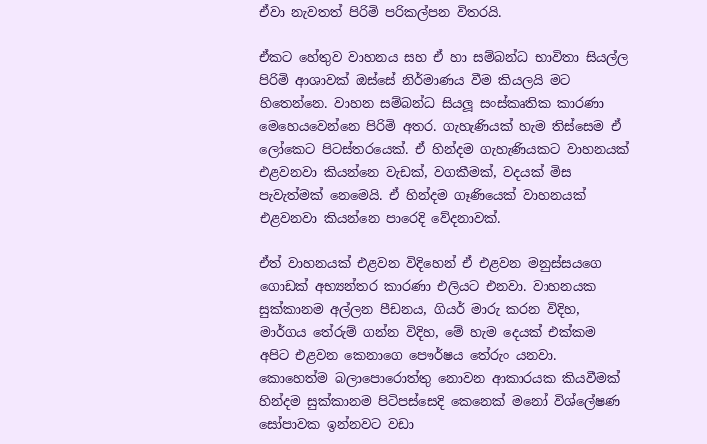ඒවා නැවතත් පිරිමි පරිකල්පන විතරයි.

ඒකට හේතුව වාහනය සහ ඒ හා සම්බන්ධ භාවිතා සියල්ල පිරිමි ආශාවක් ඔස්සේ නිර්මාණය වීම කියලයි මට හිතෙන්නෙ. වාහන සම්බන්ධ සියලූ සංස්කෘතික කාරණා මෙහෙයවෙන්නෙ පිරිමි අතර. ගැහැණියක් හැම තිස්සෙම ඒ ලෝකෙට පිටස්තරයෙක්. ඒ හින්දම ගැහැණියකට වාහනයක් එළවනවා කියන්නෙ වැඩක්, වගකීමක්, වදයක් මිස පැවැත්මක් නෙමෙයි. ඒ හින්දම ගෑණියෙක් වාහනයක් එළවනවා කියන්නෙ පාරෙදි වේදනාවක්.

ඒත් වාහනයක් එළවන විදිහෙන් ඒ එළවන මනුස්සයගෙ ගොඩක් අභ්‍යන්තර කාරණා එලියට එනවා. වාහනයක සුක්කානම අල්ලන පීඩනය, ගියර් මාරු කරන විදිහ, මාර්ගය තේරුම් ගන්න විදිහ, මේ හැම දෙයක් එක්කම අපිට එළවන කෙනාගෙ පෞර්ෂය තේරුං යනවා. කොහෙත්ම බලාපොරොත්තු නොවන ආකාරයක කියවීමක් හින්දම සුක්කානම පිටිපස්සෙදි කෙනෙක් මනෝ විශ්ලේෂණ සෝපාවක ඉන්නවට වඩා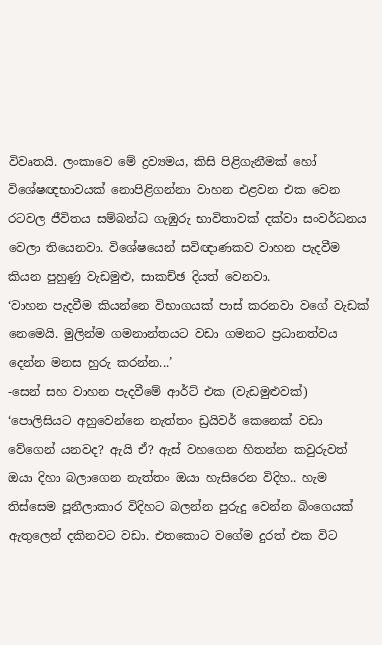විවෘතයි. ලංකාවෙ මේ ද්‍රව්‍යමය, කිසි පිළිගැනීමක් හෝ විශේෂඥභාවයක් නොපිළිගන්නා වාහන එළවන එක වෙන රටවල ජීවිතය සම්බන්ධ ගැඹුරු භාවිතාවක් දක්වා සංවර්ධනය වෙලා තියෙනවා. විශේෂයෙන් සවිඥාණකව වාහන පැදවීම කියන පුහුණු වැඩමුළු, සාකච්ඡ දියත් වෙනවා.
‘වාහන පැදවීම කියන්නෙ විභාගයක් පාස් කරනවා වගේ වැඩක් නෙමෙයි. මුලින්ම ගමනාන්තයට වඩා ගමනට ප්‍රධානත්වය දෙන්න මනස හුරු කරන්න...’
-සෙන් සහ වාහන පැදවීමේ ආර්ට් එක (වැඩමුළුවක්)
‘පොලිසියට අහුවෙන්නෙ නැත්තං ඩ්‍රයිවර් කෙනෙක් වඩා වේගෙන් යනවද? ඇයි ඒ? ඇස් වහගෙන හිතන්න කවුරුවත් ඔයා දිහා බලාගෙන නැත්තං ඔයා හැසිරෙන විදිහ.. හැම තිස්සෙම පූනීලාකාර විදිහට බලන්න පුරුදු වෙන්න බිංගෙයක් ඇතුලෙන් දකිනවට වඩා. එතකොට වගේම දුරත් එක විට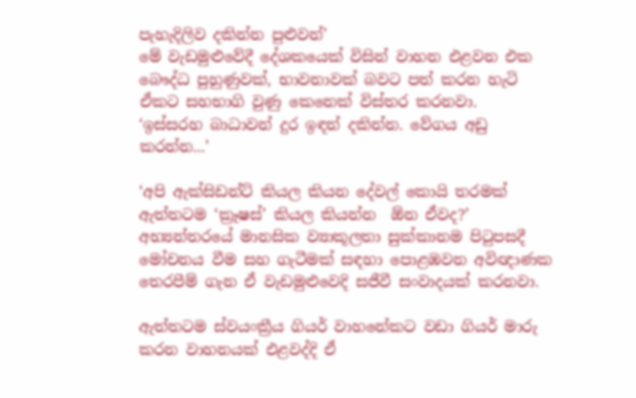පැහැදිලිව දකින්න පුළුවන්’
මේ වැඩමුළුවේදී දේශකයෙක් විසින් වාහන එළවන එක බෞද්ධ පුහුණුවක්, භාවනාවක් බවට පත් කරන හැටි ඒකට සහභාගි වුණු කෙනෙක් විස්තර කරනවා.
‘ඉස්සරහ බාධාවන් දුර ඉඳන් දකින්න. වේගය අඩු කරන්න...’

‘අපි ඇක්සිඩන්ට් කියල කියන දේවල් කොයි තරමක් ඇත්තටම ‘ක්‍රෑෂස්’ කියල කියන්න  ඕන ඒවද?’ අභ්‍යන්තරයේ මානසික ව්‍යාකූලතා සුක්කානම පිටුපසදී මෝචනය වීම සහ ගැටීමක් සඳහා පොළඹවන අවිඥාණක තෙරපීම් ගැන ඒ වැඩමුළුවෙදි සජීවී සංවාදයක් කරනවා.

ඇත්තටම ස්වයංක්‍රීය ගියර් වාහනේකට වඩා ගියර් මාරු කරන වාහනයක් එළවද්දි ඒ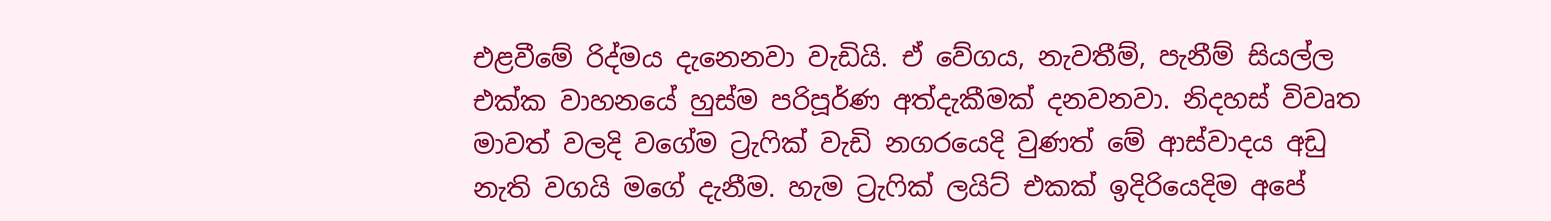එළවීමේ රිද්මය දැනෙනවා වැඩියි. ඒ වේගය, නැවතීම්, පැනීම් සියල්ල එක්ක වාහනයේ හුස්ම පරිපූර්ණ අත්දැකීමක් දනවනවා. නිදහස් විවෘත මාවත් වලදි වගේම ට්‍රැෆික් වැඩි නගරයෙදි වුණත් මේ ආස්වාදය අඩු නැති වගයි මගේ දැනීම. හැම ට්‍රැෆික් ලයිට් එකක් ඉදිරියෙදිම අපේ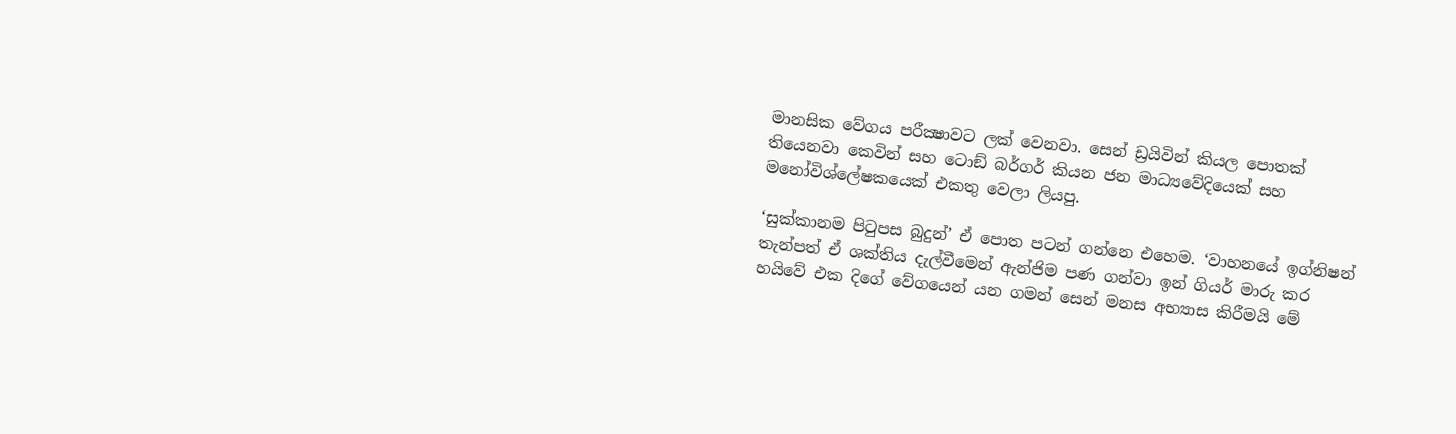මානසික වේගය පරීක්‍ෂාවට ලක් වෙනවා. සෙන් ඩ්‍රයිවින් කියල පොතක් තියෙනවා කෙවින් සහ ටොඞ් බර්ගර් කියන ජන මාධ්‍යවේදියෙක් සහ මනෝවිශ්ලේෂකයෙක් එකතු වෙලා ලියපු.

‘සුක්කානම පිටුපස බුදුන්’ ඒ පොත පටන් ගන්නෙ එහෙම. ‘වාහනයේ ඉග්නිෂන් තැන්පත් ඒ ශක්තිය දැල්වීමෙන් ඇන්ජිම පණ ගන්වා ඉන් ගියර් මාරු කර හයිවේ එක දිගේ වේගයෙන් යන ගමන් සෙන් මනස අභ්‍යාස කිරීමයි මේ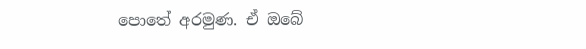පොතේ අරමුණ. ඒ ඔබේ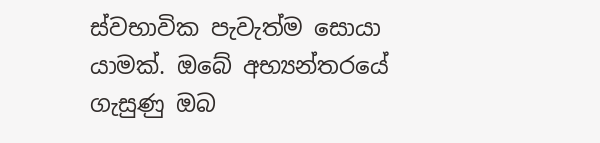ස්වභාවික පැවැත්ම සොයා යාමක්. ඔබේ අභ්‍යන්තරයේ ගැසුණු ඔබ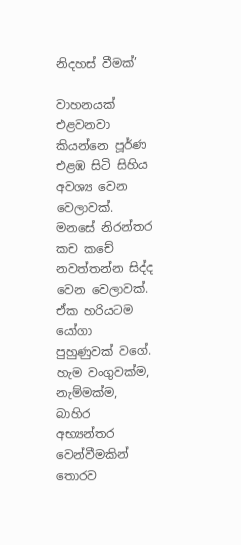නිදහස් වීමක්’

වාහනයක් එළවනවා කියන්නෙ පූර්ණ එළඹ සිටි සිහිය අවශ්‍ය වෙන වෙලාවක්. මනසේ නිරන්තර කච කචේ නවත්තන්න සිද්ද වෙන වෙලාවක්. ඒක හරියටම යෝගා පුහුණුවක් වගේ. හැම වංගුවක්ම, නැම්මක්ම, බාහිර අභ්‍යන්තර වෙන්වීමකින් තොරව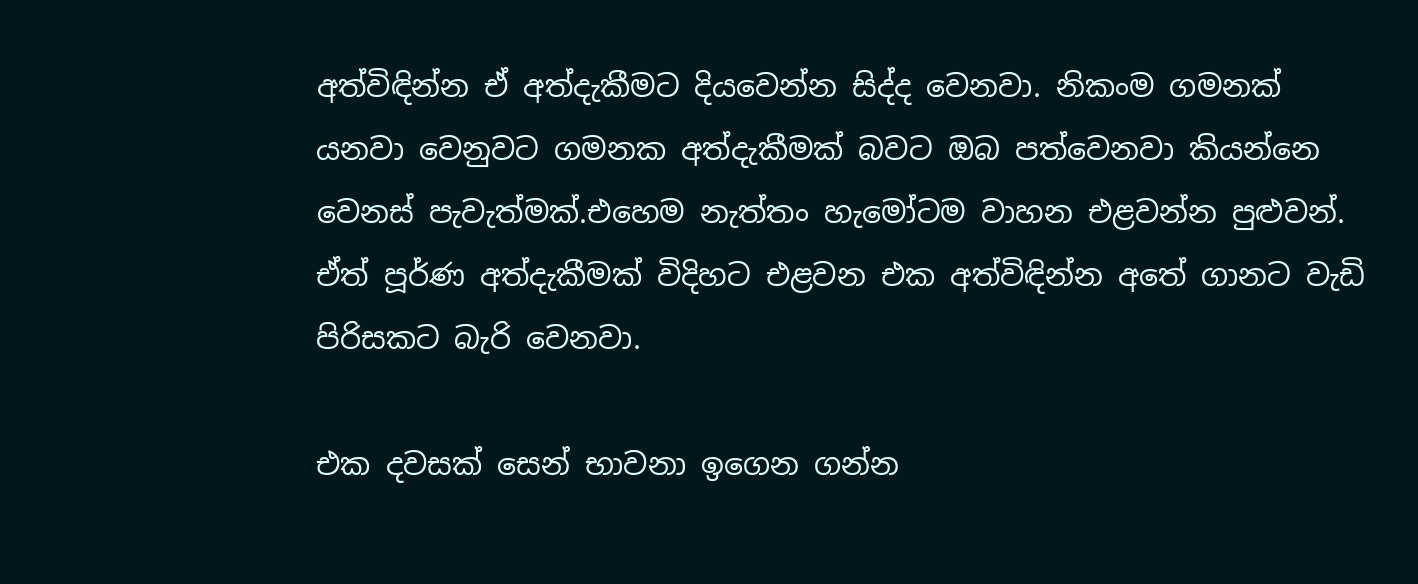අත්විඳින්න ඒ අත්දැකීමට දියවෙන්න සිද්ද වෙනවා. නිකංම ගමනක් යනවා වෙනුවට ගමනක අත්දැකීමක් බවට ඔබ පත්වෙනවා කියන්නෙ වෙනස් පැවැත්මක්.එහෙම නැත්තං හැමෝටම වාහන එළවන්න පුළුවන්. ඒත් පූර්ණ අත්දැකීමක් විදිහට එළවන එක අත්විඳින්න අතේ ගානට වැඩි පිරිසකට බැරි වෙනවා.

එක දවසක් සෙන් භාවනා ඉගෙන ගන්න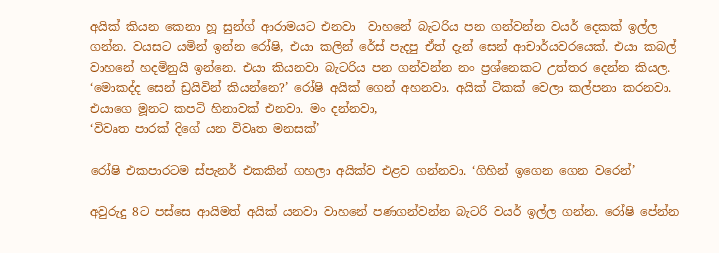අයික් කියන කෙනා හූ සුන්ග් ආරාමයට එනවා  වාහනේ බැටරිය පන ගන්වන්න වයර් දෙකක් ඉල්ල ගන්න. වයසට යමින් ඉන්න රෝෂි, එයා කලින් රේස් පැදපු ඒත් දැන් සෙන් ආචාර්යවරයෙක්. එයා කබල් වාහනේ හදමිනුයි ඉන්නෙ. එයා කියනවා බැටරිය පන ගන්වන්න නං ප්‍රශ්නෙකට උත්තර දෙන්න කියල. ‘මොකද්ද සෙන් ඩ්‍රයිවින් කියන්නෙ?’ රෝෂි අයික් ගෙන් අහනවා. අයික් ටිකක් වෙලා කල්පනා කරනවා. එයාගෙ මූනට කපටි හිනාවක් එනවා. මං දන්නවා,
‘විවෘත පාරක් දිගේ යන විවෘත මනසක්’

රෝෂි එකපාරටම ස්පැනර් එකකින් ගහලා අයික්ව එළව ගන්නවා. ‘ගිහින් ඉගෙන ගෙන වරෙන්’

අවුරුදු 8ට පස්සෙ ආයිමත් අයික් යනවා වාහනේ පණගන්වන්න බැටරි වයර් ඉල්ල ගන්න. රෝෂි පේන්න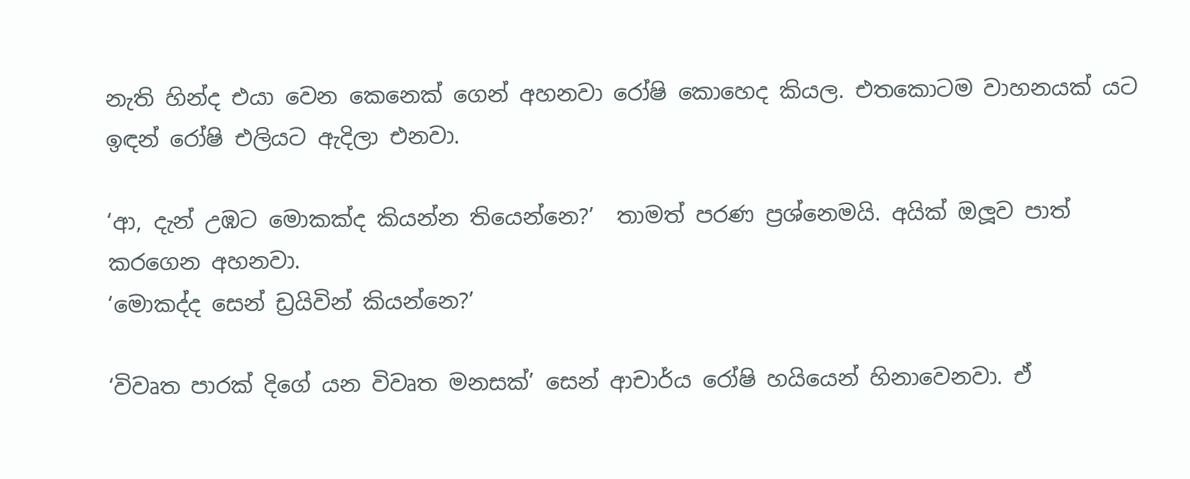නැති හින්ද එයා වෙන කෙනෙක් ගෙන් අහනවා රෝෂි කොහෙද කියල. එතකොටම වාහනයක් යට ඉඳන් රෝෂි එලියට ඇදිලා එනවා.

‘ආ, දැන් උඹට මොකක්ද කියන්න තියෙන්නෙ?’  තාමත් පරණ ප්‍රශ්නෙමයි. අයික් ඔලූව පාත් කරගෙන අහනවා.
‘මොකද්ද සෙන් ඩ්‍රයිවින් කියන්නෙ?’

‘විවෘත පාරක් දිගේ යන විවෘත මනසක්’ සෙන් ආචාර්ය රෝෂි හයියෙන් හිනාවෙනවා. ඒ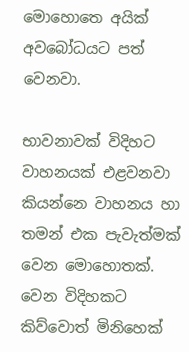මොහොතෙ අයික් අවබෝධයට පත් වෙනවා.

භාවනාවක් විදිහට වාහනයක් එළවනවා කියන්නෙ වාහනය හා තමන් එක පැවැත්මක් වෙන මොහොතක්. වෙන විදිහකට කිව්වොත් මිනිහෙක්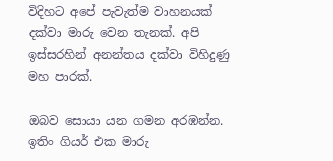විදිහට අපේ පැවැත්ම වාහනයක් දක්වා මාරු වෙන තැනක්. අපි ඉස්සරහින් අනන්තය දක්වා විහිදුණු මහ පාරක්.

ඔබව සොයා යන ගමන අරඹන්න. ඉතිං ගියර් එක මාරු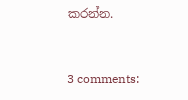කරන්න.



3 comments: